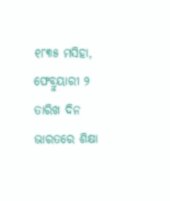୧୮୩୫ ମସିହା, ଫେବ୍ରୁୟାରୀ ୨ ତାରିଖ ଦିନ ଭାରତରେ ଶିକ୍ଷା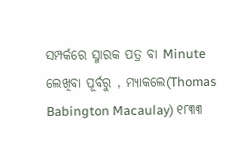ସମ୍ପର୍କରେ ସ୍ମାରକ ପତ୍ର ବା Minute ଲେଖିବା ପୂର୍ବରୁ , ମ୍ୟାକଲେ(Thomas Babington Macaulay) ୧୮୩୩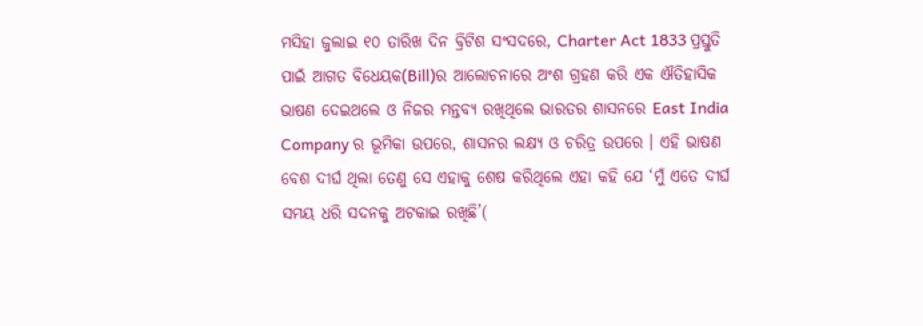ମସିହା ଜୁଲାଇ ୧୦ ତାରିଖ ଦିନ ବ୍ରିଟିଶ ସଂସଦରେ, Charter Act 1833 ପ୍ରସ୍ତୁତି ପାଇଁ ଆଗତ ବିଧେୟକ(Bill)ର ଆଲୋଚନାରେ ଅଂଶ ଗ୍ରହଣ କରି ଏକ ଐତିହାସିକ ଭାଷଣ ଦେଇଥଲେ ଓ ନିଜର ମନ୍ତବ୍ୟ ରଖିଥିଲେ ଭାରତର ଶାସନରେ East India Company ର ଭୂମିକା ଉପରେ, ଶାସନର ଲକ୍ଷ୍ୟ ଓ ଚରିତ୍ର ଉପରେ । ଏହି ଭାଷଣ ବେଶ ଦୀର୍ଘ ଥିଲା ତେଣୁ ସେ ଏହାକୁ ଶେଷ କରିଥିଲେ ଏହା କହି ଯେ ‘ମୁଁ ଏତେ ଦୀର୍ଘ ସମୟ ଧରି ସଦନକୁ ଅଟକାଇ ରଖିଛି’(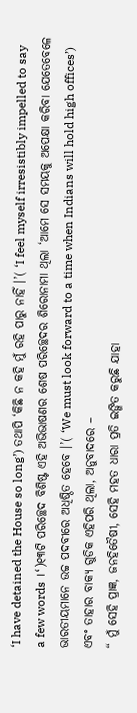‘I have detained the House so long’) ତଥାପି ‘କିଛି ନ କହି ମୁଁ ରହି ପାରୁ ନାହିଁ ।’( ‘I feel myself irresistibly impelled to say a few words ।‘)୧୩ଟି ପରିଚ୍ଛେଦ ବିଶିଷ୍ଟ ଏହି ଅଭିଭାଷଣର ଶେଷ ପରିଚ୍ଛେଦର ଶିରୋନାମା ଥିଲା ‘ଆମେ ସେ ସମୟକୁ ଅପେକ୍ଷା କରିବା ଯେତେବେଳେ ଭାରତୀୟମାନେ ଉଚ୍ଚ ପଦବୀରେ ଅଧିଷ୍ଠିତ ହେବେ ।’( ‘We must look forward to a time when Indians will hold high offices’) ଏବଂ ତାହାର ବାକ୍ୟ ଗୁଡିକ ଏହିପରି ଥିଲା, ଅନୁବାଦରେ –
“ ମୁଁ ସେହି ପ୍ରାଜ୍ଞ, ଜନହିତୈଷୀ, ସେହି ମହତ ଧାରା ପ୍ରତି ଇଙ୍ଗିତ କରୁଛି ଯାହା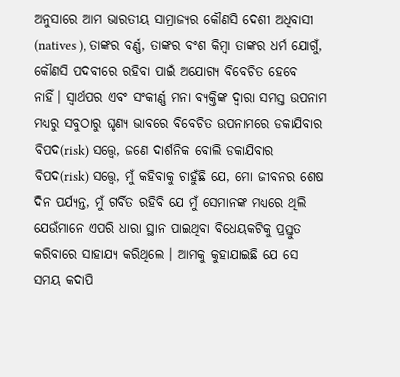ଅନୁସାରେ ଆମ ଭାରତୀୟ ସାମ୍ରାଜ୍ୟର କୌଣସି ଦେଶୀ ଅଧିବାସୀ (natives ), ତାଙ୍କର ବର୍ଣ୍ଣ, ତାଙ୍କର ବଂଶ କିମ୍ବା ତାଙ୍କର ଧର୍ମ ଯୋଗୁଁ, କୌଣସି ପଦବୀରେ ରହିବା ପାଇଁ ଅଯୋଗ୍ୟ ବିବେଚିତ ହେବେ ନାହିଁ। ସ୍ୱାର୍ଥପର ଏବଂ ସଂକୀର୍ଣ୍ଣ ମନା ବ୍ୟକ୍ତିଙ୍କ ଦ୍ୱାରା ସମସ୍ତ ଉପନାମ ମଧ୍ୟରୁ ସବୁଠାରୁ ଘୃଣ୍ୟ ଭାବରେ ବିବେଚିତ ଉପନାମରେ ଡକାଯିବାର ବିପଦ(risk) ସତ୍ତ୍ୱେ, ଜଣେ ଦାର୍ଶନିକ ବୋଲି ଡକାଯିବାର ବିପଦ(risk) ସତ୍ତ୍ୱେ, ମୁଁ କହିବାକୁ ଚାହୁଁଛି ଯେ, ମୋ ଜୀବନର ଶେଷ ଦିନ ପର୍ଯ୍ୟନ୍ତ, ମୁଁ ଗର୍ବିତ ରହିବି ଯେ ମୁଁ ସେମାନଙ୍କ ମଧ୍ୟରେ ଥିଲି ଯେଉଁମାନେ ଏପରି ଧାରା ସ୍ଥାନ ପାଇଥିବା ବିଧେୟକଟିକୁ ପ୍ରସ୍ତୁତ କରିବାରେ ସାହାଯ୍ୟ କରିଥିଲେ । ଆମକୁ କୁହାଯାଇଛି ଯେ ସେ ସମୟ କଦାପି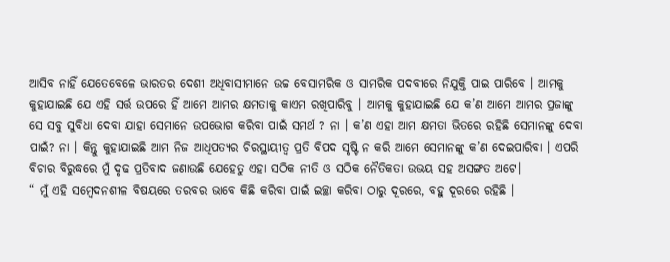ଆସିବ ନାହିଁ ଯେତେବେଳେ ଭାରତର ଦେଶୀ ଅଧିବାସୀମାନେ ଉଚ୍ଚ ବେସାମରିକ ଓ ସାମରିକ ପଦବୀରେ ନିଯୁକ୍ତି ପାଇ ପାରିବେ । ଆମକୁ କୁହାଯାଇଛି ଯେ ଏହି ସର୍ତ୍ତ ଉପରେ ହିଁ ଆମେ ଆମର କ୍ଷମତାକୁ କାଏମ ରଖିପାରିବୁ । ଆମକୁ କୁହାଯାଇଛି ଯେ କ’ଣ ଆମେ ଆମର ପ୍ରଜାଙ୍କୁ ସେ ସବୁ ସୁବିଧା ଦେବା ଯାହା ସେମାନେ ଉପଭୋଗ କରିବା ପାଇଁ ସମର୍ଥ ? ନା । କ’ଣ ଏହା ଆମ କ୍ଷମତା ଭିତରେ ରହିଛି ସେମାନଙ୍କୁ ଦେବା ପାଇଁ? ନା । କିନ୍ତୁ କୁହାଯାଇଛି ଆମ ନିଜ ଆଧିପତ୍ୟର ଚିରସ୍ଥାୟୀତ୍ଵ ପ୍ରତି ବିପଦ ସୃଷ୍ଟି ନ କରି ଆମେ ସେମାନଙ୍କୁ କ’ଣ ଦେଇପାରିବା । ଏପରି ବିଚାର ବିରୁଦ୍ଧରେ ମୁଁ ଦୃଢ ପ୍ରତିବାଦ ଜଣାଉଛି ଯେହେତୁ ଏହା ସଠିକ ନୀତି ଓ ସଠିକ ନୈତିକତା ଉଭୟ ସହ ଅସଙ୍ଗତ ଅଟେ।
“ ମୁଁ ଏହି ସମ୍ବେଦନଶୀଳ ବିଷୟରେ ତରବର ଭାବେ କିଛି କରିବା ପାଇଁ ଇଚ୍ଛା କରିବା ଠାରୁ ଦୂରରେ, ବହୁ ଦୂରରେ ରହିଛି ।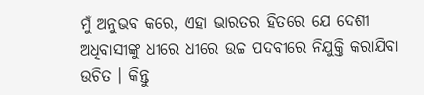ମୁଁ ଅନୁଭବ କରେ, ଏହା ଭାରତର ହିତରେ ଯେ ଦେଶୀ ଅଧିବାସୀଙ୍କୁ ଧୀରେ ଧୀରେ ଉଚ୍ଚ ପଦବୀରେ ନିଯୁକ୍ତି କରାଯିବା ଉଚିତ । କିନ୍ତୁ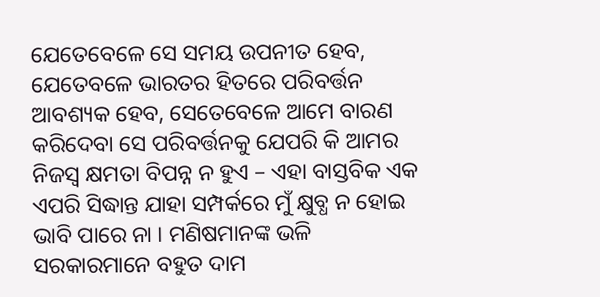ଯେତେବେଳେ ସେ ସମୟ ଉପନୀତ ହେବ, ଯେତେବଳେ ଭାରତର ହିତରେ ପରିବର୍ତ୍ତନ ଆବଶ୍ୟକ ହେବ, ସେତେବେଳେ ଆମେ ବାରଣ କରିଦେବା ସେ ପରିବର୍ତ୍ତନକୁ ଯେପରି କି ଆମର ନିଜସ୍ଵ କ୍ଷମତା ବିପନ୍ନ ନ ହୁଏ – ଏହା ବାସ୍ତବିକ ଏକ ଏପରି ସିଦ୍ଧାନ୍ତ ଯାହା ସମ୍ପର୍କରେ ମୁଁ କ୍ଷୁବ୍ଧ ନ ହୋଇ ଭାବି ପାରେ ନା । ମଣିଷମାନଙ୍କ ଭଳି ସରକାରମାନେ ବହୁତ ଦାମ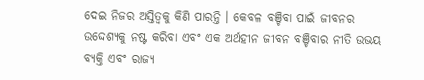ଦେଇ ନିଜର ଅସ୍ତିତ୍ଵକୁ କିଣି ପାରନ୍ତି । କେବଳ ବଞ୍ଚିବା ପାଇଁ ଜୀବନର ଉଦ୍ଦେଶ୍ୟକୁ ନଷ୍ଟ କରିବା ଏବଂ ଏକ ଅର୍ଥହୀନ ଜୀବନ ବଞ୍ଚିବାର ନୀତି ଉଭୟ ବ୍ୟକ୍ତି ଏବଂ ରାଜ୍ୟ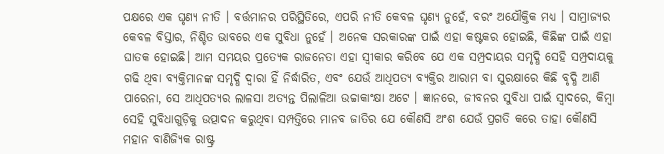ପକ୍ଷରେ ଏକ ଘୃଣ୍ୟ ନୀତି । ବର୍ତ୍ତମାନର ପରିସ୍ଥିତିରେ, ଏପରି ନୀତି କେବଳ ଘୃଣ୍ୟ ନୁହେଁ, ବରଂ ଅଯୌକ୍ତିକ ମଧ୍ୟ । ସାମ୍ରାଜ୍ୟର କେବଳ ବିସ୍ତାର, ନିଶ୍ଚିତ ଭାବରେ ଏକ ସୁବିଧା ନୁହେଁ । ଅନେକ ସରକାରଙ୍କ ପାଇଁ ଏହା କଷ୍ଟକର ହୋଇଛି, କିଛିଙ୍କ ପାଇଁ ଏହା ଘାତକ ହୋଇଛି। ଆମ ସମୟର ପ୍ରତ୍ୟେକ ରାଜନେତା ଏହା ସ୍ୱୀକାର କରିବେ ଯେ ଏକ ସମ୍ପ୍ରଦାୟର ସମୃଦ୍ଧି ସେହି ସମ୍ପ୍ରଦାୟକୁ ଗଢି ଥିବା ବ୍ୟକ୍ତିମାନଙ୍କ ସମୃଦ୍ଧି ଦ୍ଵାରା ହିଁ ନିର୍ଦ୍ଧାରିତ, ଏବଂ ଯେଉଁ ଆଧିପତ୍ୟ ବ୍ୟକ୍ତିର ଆରାମ ବା ସୁରକ୍ଷାରେ କିଛି ବୃଦ୍ଧି ଆଣି ପାରେନା, ସେ ଆଧିପତ୍ୟର ଲାଳସା ଅତ୍ୟନ୍ତ ପିଲାଳିଆ ଉଚ୍ଚାକାଂକ୍ଷା ଅଟେ । ଜ୍ଞାନରେ, ଜୀବନର ସୁବିଧା ପାଇଁ ସ୍ୱାଦରେ, କିମ୍ବା ସେହି ସୁବିଧାଗୁଡ଼ିକୁ ଉତ୍ପାଦନ କରୁଥିବା ସମ୍ପତ୍ତିରେ ମାନବ ଜାତିର ଯେ କୌଣସି ଅଂଶ ଯେଉଁ ପ୍ରଗତି କରେ ତାହା କୌଣସି ମହାନ ବାଣିଜ୍ୟିକ ରାଷ୍ଟ୍ର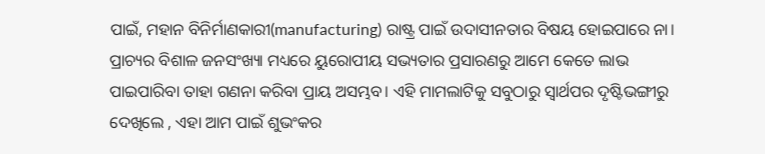ପାଇଁ, ମହାନ ବିନିର୍ମାଣକାରୀ(manufacturing) ରାଷ୍ଟ୍ର ପାଇଁ ଉଦାସୀନତାର ବିଷୟ ହୋଇପାରେ ନା। ପ୍ରାଚ୍ୟର ବିଶାଳ ଜନସଂଖ୍ୟା ମଧ୍ୟରେ ୟୁରୋପୀୟ ସଭ୍ୟତାର ପ୍ରସାରଣରୁ ଆମେ କେତେ ଲାଭ ପାଇପାରିବା ତାହା ଗଣନା କରିବା ପ୍ରାୟ ଅସମ୍ଭବ। ଏହି ମାମଲାଟିକୁ ସବୁଠାରୁ ସ୍ୱାର୍ଥପର ଦୃଷ୍ଟିଭଙ୍ଗୀରୁ ଦେଖିଲେ , ଏହା ଆମ ପାଇଁ ଶୁଭଂକର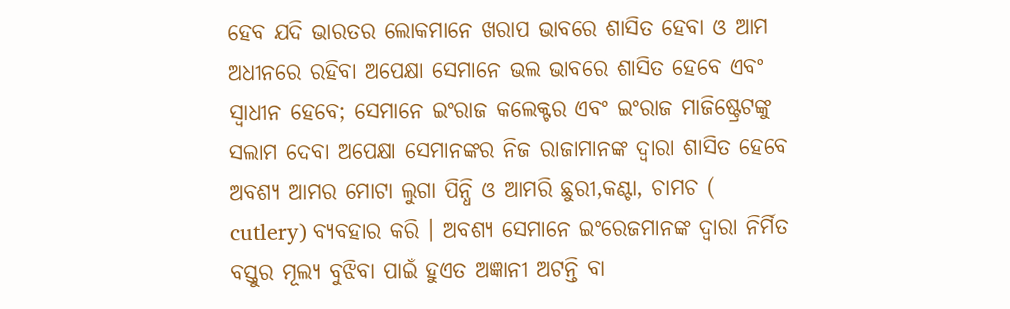ହେବ ଯଦି ଭାରତର ଲୋକମାନେ ଖରାପ ଭାବରେ ଶାସିତ ହେବା ଓ ଆମ ଅଧୀନରେ ରହିବା ଅପେକ୍ଷା ସେମାନେ ଭଲ ଭାବରେ ଶାସିତ ହେବେ ଏବଂ ସ୍ୱାଧୀନ ହେବେ; ସେମାନେ ଇଂରାଜ କଲେକ୍ଟର ଏବଂ ଇଂରାଜ ମାଜିଷ୍ଟ୍ରେଟଙ୍କୁ ସଲାମ ଦେବା ଅପେକ୍ଷା ସେମାନଙ୍କର ନିଜ ରାଜାମାନଙ୍କ ଦ୍ଵାରା ଶାସିତ ହେବେ ଅବଶ୍ୟ ଆମର ମୋଟା ଲୁଗା ପିନ୍ଧି ଓ ଆମରି ଛୁରୀ,କଣ୍ଟା, ଚାମଚ ( cutlery) ବ୍ୟବହାର କରି । ଅବଶ୍ୟ ସେମାନେ ଇଂରେଜମାନଙ୍କ ଦ୍ଵାରା ନିର୍ମିତ ବସ୍ତୁର ମୂଲ୍ୟ ବୁଝିବା ପାଇଁ ହୁଏତ ଅଜ୍ଞାନୀ ଅଟନ୍ତି ବା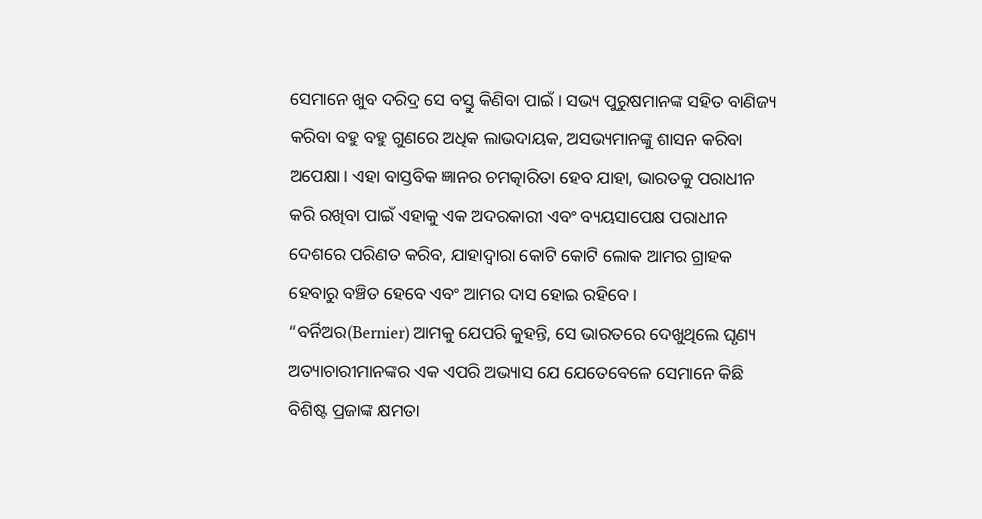ସେମାନେ ଖୁବ ଦରିଦ୍ର ସେ ବସ୍ତୁ କିଣିବା ପାଇଁ । ସଭ୍ୟ ପୁରୁଷମାନଙ୍କ ସହିତ ବାଣିଜ୍ୟ କରିବା ବହୁ ବହୁ ଗୁଣରେ ଅଧିକ ଲାଭଦାୟକ, ଅସଭ୍ୟମାନଙ୍କୁ ଶାସନ କରିବା ଅପେକ୍ଷା। ଏହା ବାସ୍ତବିକ ଜ୍ଞାନର ଚମତ୍କାରିତା ହେବ ଯାହା, ଭାରତକୁ ପରାଧୀନ କରି ରଖିବା ପାଇଁ ଏହାକୁ ଏକ ଅଦରକାରୀ ଏବଂ ବ୍ୟୟସାପେକ୍ଷ ପରାଧୀନ ଦେଶରେ ପରିଣତ କରିବ, ଯାହାଦ୍ଵାରା କୋଟି କୋଟି ଲୋକ ଆମର ଗ୍ରାହକ ହେବାରୁ ବଞ୍ଚିତ ହେବେ ଏବଂ ଆମର ଦାସ ହୋଇ ରହିବେ।
“ବର୍ନିଅର(Bernier) ଆମକୁ ଯେପରି କୁହନ୍ତି, ସେ ଭାରତରେ ଦେଖୁଥିଲେ ଘୃଣ୍ୟ ଅତ୍ୟାଚାରୀମାନଙ୍କର ଏକ ଏପରି ଅଭ୍ୟାସ ଯେ ଯେତେବେଳେ ସେମାନେ କିଛି ବିଶିଷ୍ଟ ପ୍ରଜାଙ୍କ କ୍ଷମତା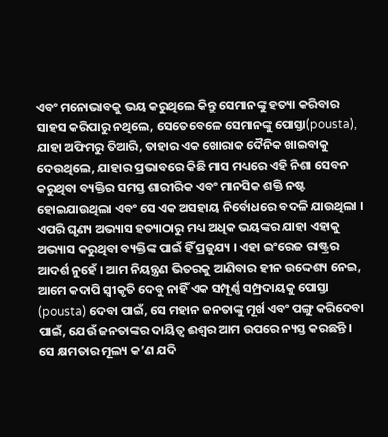ଏବଂ ମନୋଭାବକୁ ଭୟ କରୁଥିଲେ କିନ୍ତୁ ସେମାନଙ୍କୁ ହତ୍ୟା କରିବାର ସାହସ କରିପାରୁ ନଥିଲେ, ସେତେବେଳେ ସେମାନଙ୍କୁ ପୋସ୍ତା(pousta), ଯାହା ଅଫିମରୁ ତିଆରି, ତାହାର ଏକ ଖୋରାକ ଦୈନିକ ଖାଇବାକୁ ଦେଉଥିଲେ, ଯାହାର ପ୍ରଭାବରେ କିଛି ମାସ ମଧ୍ୟରେ ଏହି ନିଶା ସେବନ କରୁଥିବା ବ୍ୟକ୍ତିର ସମସ୍ତ ଶାରୀରିକ ଏବଂ ମାନସିକ ଶକ୍ତି ନଷ୍ଟ ହୋଇଯାଉଥିଲା ଏବଂ ସେ ଏକ ଅସହାୟ ନିର୍ବୋଧରେ ବଦଳି ଯାଉଥିଲା । ଏପରି ଘୃଣ୍ୟ ଅଭ୍ୟାସ ହତ୍ୟାଠାରୁ ମଧ୍ୟ ଅଧିକ ଭୟଙ୍କର ଯାହା ଏହାକୁ ଅଭ୍ୟାସ କରୁଥିବା ବ୍ୟକ୍ତିଙ୍କ ପାଇଁ ହିଁ ପ୍ରଜୁଯ୍ୟ । ଏହା ଇଂରେଜ ରାଷ୍ଟ୍ରର ଆଦର୍ଶ ନୁହେଁ । ଆମ ନିୟନ୍ତ୍ରଣ ଭିତରକୁ ଆଣିବାର ହୀନ ଉଦ୍ଦେଶ୍ୟ ନେଇ, ଆମେ କଦାପି ସ୍ୱୀକୃତି ଦେବୁ ନାହିଁ ଏକ ସମ୍ପୂର୍ଣ୍ଣ ସମ୍ପ୍ରଦାୟକୁ ପୋସ୍ତା (pousta) ଦେବା ପାଇଁ, ସେ ମହାନ ଜନତାଙ୍କୁ ମୂର୍ଖ ଏବଂ ପଙ୍ଗୁ କରିଦେବା ପାଇଁ, ଯେଉଁ ଜନତାଙ୍କର ଦାୟିତ୍ଵ ଈଶ୍ଵର ଆମ ଉପରେ ନ୍ୟସ୍ତ କରଛନ୍ତି । ସେ କ୍ଷମତାର ମୂଲ୍ୟ କ’ଣ ଯଦି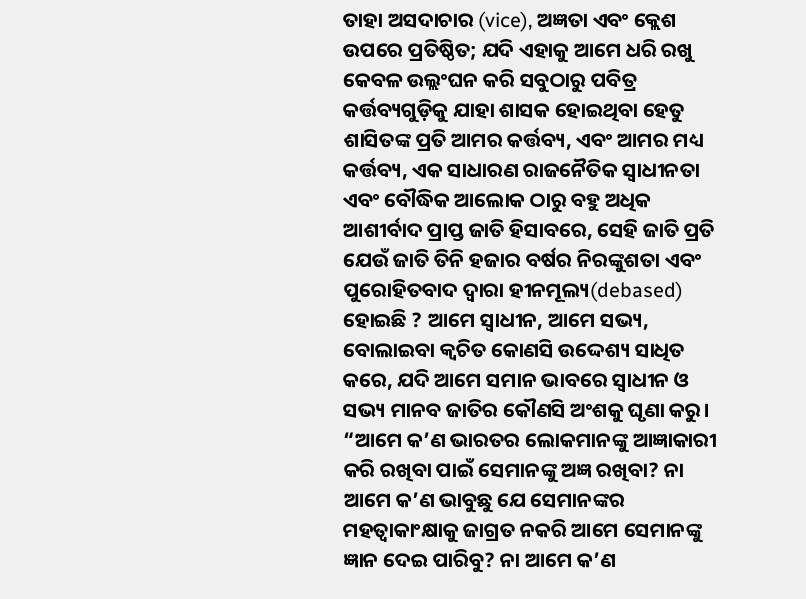ତାହା ଅସଦାଚାର (vice), ଅଜ୍ଞତା ଏବଂ କ୍ଲେଶ ଉପରେ ପ୍ରତିଷ୍ଠିତ; ଯଦି ଏହାକୁ ଆମେ ଧରି ରଖୁ କେବଳ ଉଲ୍ଲଂଘନ କରି ସବୁଠାରୁ ପବିତ୍ର କର୍ତ୍ତବ୍ୟଗୁଡ଼ିକୁ ଯାହା ଶାସକ ହୋଇଥିବା ହେତୁ ଶାସିତଙ୍କ ପ୍ରତି ଆମର କର୍ତ୍ତବ୍ୟ, ଏବଂ ଆମର ମଧ୍ୟ କର୍ତ୍ତବ୍ୟ, ଏକ ସାଧାରଣ ରାଜନୈତିକ ସ୍ୱାଧୀନତା ଏବଂ ବୌଦ୍ଧିକ ଆଲୋକ ଠାରୁ ବହୁ ଅଧିକ ଆଶୀର୍ବାଦ ପ୍ରାପ୍ତ ଜାତି ହିସାବରେ, ସେହି ଜାତି ପ୍ରତି ଯେଉଁ ଜାତି ତିନି ହଜାର ବର୍ଷର ନିରଙ୍କୁଶତା ଏବଂ ପୁରୋହିତବାଦ ଦ୍ଵାରା ହୀନମୂଲ୍ୟ(debased) ହୋଇଛି ? ଆମେ ସ୍ୱାଧୀନ, ଆମେ ସଭ୍ୟ, ବୋଲାଇବା କ୍ଵଚିତ କୋଣସି ଉଦ୍ଦେଶ୍ୟ ସାଧିତ କରେ, ଯଦି ଆମେ ସମାନ ଭାବରେ ସ୍ୱାଧୀନ ଓ ସଭ୍ୟ ମାନବ ଜାତିର କୌଣସି ଅଂଶକୁ ଘୃଣା କରୁ।
“ଆମେ କ’ଣ ଭାରତର ଲୋକମାନଙ୍କୁ ଆଜ୍ଞାକାରୀ କରି ରଖିବା ପାଇଁ ସେମାନଙ୍କୁ ଅଜ୍ଞ ରଖିବା? ନା ଆମେ କ’ଣ ଭାବୁଛୁ ଯେ ସେମାନଙ୍କର ମହତ୍ବାକାଂକ୍ଷାକୁ ଜାଗ୍ରତ ନକରି ଆମେ ସେମାନଙ୍କୁ ଜ୍ଞାନ ଦେଇ ପାରିବୁ? ନା ଆମେ କ’ଣ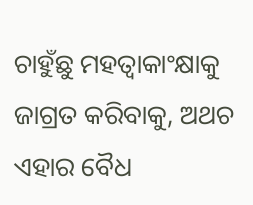ଚାହୁଁଛୁ ମହତ୍ୱାକାଂକ୍ଷାକୁ ଜାଗ୍ରତ କରିବାକୁ, ଅଥଚ ଏହାର ବୈଧ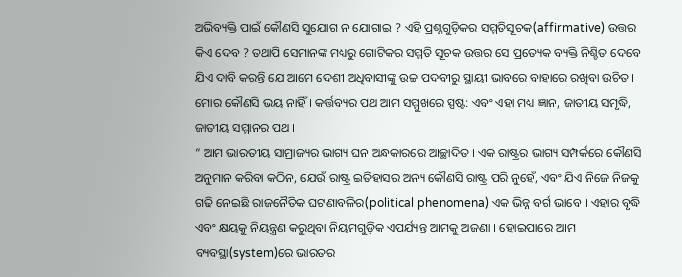ଅଭିବ୍ୟକ୍ତି ପାଇଁ କୌଣସି ସୁଯୋଗ ନ ଯୋଗାଇ ? ଏହି ପ୍ରଶ୍ନଗୁଡ଼ିକର ସମ୍ମତିସୂଚକ(affirmative) ଉତ୍ତର କିଏ ଦେବ ? ତଥାପି ସେମାନଙ୍କ ମଧ୍ୟରୁ ଗୋଟିକର ସମ୍ମତି ସୂଚକ ଉତ୍ତର ସେ ପ୍ରତ୍ୟେକ ବ୍ୟକ୍ତି ନିଶ୍ଚିତ ଦେବେ ଯିଏ ଦାବି କରନ୍ତି ଯେ ଆମେ ଦେଶୀ ଅଧିବାସୀଙ୍କୁ ଉଚ୍ଚ ପଦବୀରୁ ସ୍ଥାୟୀ ଭାବରେ ବାହାରେ ରଖିବା ଉଚିତ। ମୋର କୌଣସି ଭୟ ନାହିଁ । କର୍ତ୍ତବ୍ୟର ପଥ ଆମ ସମ୍ମୁଖରେ ସ୍ପଷ୍ଟ: ଏବଂ ଏହା ମଧ୍ୟ ଜ୍ଞାନ, ଜାତୀୟ ସମୃଦ୍ଧି, ଜାତୀୟ ସମ୍ମାନର ପଥ ।
“ ଆମ ଭାରତୀୟ ସାମ୍ରାଜ୍ୟର ଭାଗ୍ୟ ଘନ ଅନ୍ଧକାରରେ ଆଚ୍ଛାଦିତ । ଏକ ରାଷ୍ଟ୍ରର ଭାଗ୍ୟ ସମ୍ପର୍କରେ କୌଣସି ଅନୁମାନ କରିବା କଠିନ, ଯେଉଁ ରାଷ୍ଟ୍ର ଇତିହାସର ଅନ୍ୟ କୌଣସି ରାଷ୍ଟ୍ର ପରି ନୁହେଁ, ଏବଂ ଯିଏ ନିଜେ ନିଜକୁ ଗଢି ନେଇଛି ରାଜନୈତିକ ଘଟଣାବଳିର(political phenomena) ଏକ ଭିନ୍ନ ବର୍ଗ ଭାବେ । ଏହାର ବୃଦ୍ଧି ଏବଂ କ୍ଷୟକୁ ନିୟନ୍ତ୍ରଣ କରୁଥିବା ନିୟମଗୁଡ଼ିକ ଏପର୍ଯ୍ୟନ୍ତ ଆମକୁ ଅଜଣା । ହୋଇପାରେ ଆମ ବ୍ୟବସ୍ଥା(system)ରେ ଭାରତର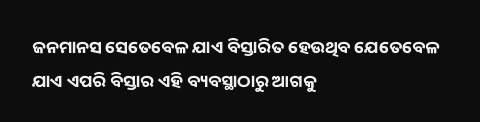ଜନମାନସ ସେତେବେଳ ଯାଏ ବିସ୍ତାରିତ ହେଉଥିବ ଯେତେବେଳ ଯାଏ ଏପରି ବିସ୍ତାର ଏହି ବ୍ୟବସ୍ଥାଠାରୁ ଆଗକୁ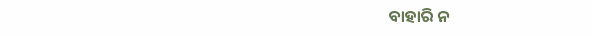ବାହାରି ନ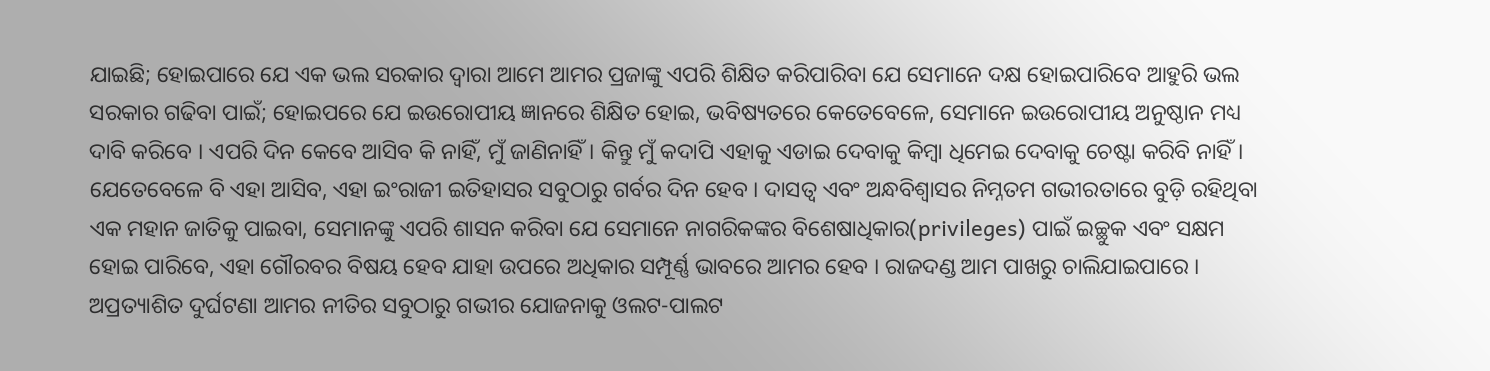ଯାଇଛି; ହୋଇପାରେ ଯେ ଏକ ଭଲ ସରକାର ଦ୍ଵାରା ଆମେ ଆମର ପ୍ରଜାଙ୍କୁ ଏପରି ଶିକ୍ଷିତ କରିପାରିବା ଯେ ସେମାନେ ଦକ୍ଷ ହୋଇପାରିବେ ଆହୁରି ଭଲ ସରକାର ଗଢିବା ପାଇଁ; ହୋଇପରେ ଯେ ଇଉରୋପୀୟ ଜ୍ଞାନରେ ଶିକ୍ଷିତ ହୋଇ, ଭବିଷ୍ୟତରେ କେତେବେଳେ, ସେମାନେ ଇଉରୋପୀୟ ଅନୁଷ୍ଠାନ ମଧ୍ୟ ଦାବି କରିବେ । ଏପରି ଦିନ କେବେ ଆସିବ କି ନାହିଁ, ମୁଁ ଜାଣିନାହିଁ। କିନ୍ତୁ ମୁଁ କଦାପି ଏହାକୁ ଏଡାଇ ଦେବାକୁ କିମ୍ବା ଧିମେଇ ଦେବାକୁ ଚେଷ୍ଟା କରିବି ନାହିଁ। ଯେତେବେଳେ ବି ଏହା ଆସିବ, ଏହା ଇଂରାଜୀ ଇତିହାସର ସବୁଠାରୁ ଗର୍ବର ଦିନ ହେବ । ଦାସତ୍ୱ ଏବଂ ଅନ୍ଧବିଶ୍ୱାସର ନିମ୍ନତମ ଗଭୀରତାରେ ବୁଡ଼ି ରହିଥିବା ଏକ ମହାନ ଜାତିକୁ ପାଇବା, ସେମାନଙ୍କୁ ଏପରି ଶାସନ କରିବା ଯେ ସେମାନେ ନାଗରିକଙ୍କର ବିଶେଷାଧିକାର(privileges) ପାଇଁ ଇଚ୍ଛୁକ ଏବଂ ସକ୍ଷମ ହୋଇ ପାରିବେ, ଏହା ଗୌରବର ବିଷୟ ହେବ ଯାହା ଉପରେ ଅଧିକାର ସମ୍ପୂର୍ଣ୍ଣ ଭାବରେ ଆମର ହେବ । ରାଜଦଣ୍ଡ ଆମ ପାଖରୁ ଚାଲିଯାଇପାରେ । ଅପ୍ରତ୍ୟାଶିତ ଦୁର୍ଘଟଣା ଆମର ନୀତିର ସବୁଠାରୁ ଗଭୀର ଯୋଜନାକୁ ଓଲଟ-ପାଲଟ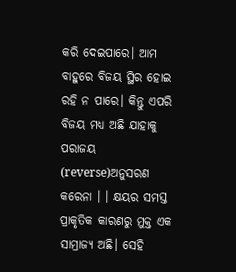କରି ଦେଇପାରେ। ଆମ ବାହୁରେ ବିଜୟ ସ୍ଥିର ହୋଇ ରହି ନ ପାରେ। କିନ୍ତୁ ଏପରି ବିଜୟ ମଧ୍ୟ ଅଛି ଯାହାକୁ ପରାଜୟ (reverse)ଅନୁସରଣ କରେନା । । କ୍ଷୟର ସମସ୍ତ ପ୍ରାକୃତିକ କାରଣରୁ ମୁକ୍ତ ଏକ ସାମ୍ରାଜ୍ୟ ଅଛି। ସେହି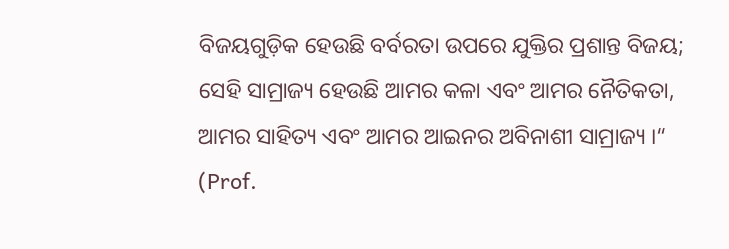ବିଜୟଗୁଡ଼ିକ ହେଉଛି ବର୍ବରତା ଉପରେ ଯୁକ୍ତିର ପ୍ରଶାନ୍ତ ବିଜୟ; ସେହି ସାମ୍ରାଜ୍ୟ ହେଉଛି ଆମର କଳା ଏବଂ ଆମର ନୈତିକତା, ଆମର ସାହିତ୍ୟ ଏବଂ ଆମର ଆଇନର ଅବିନାଶୀ ସାମ୍ରାଜ୍ୟ ।“
(Prof.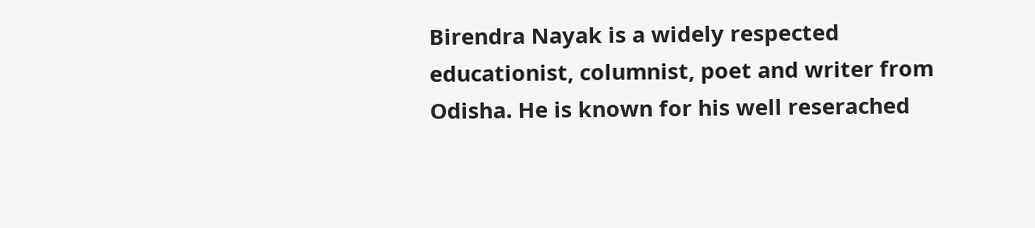Birendra Nayak is a widely respected educationist, columnist, poet and writer from Odisha. He is known for his well reserached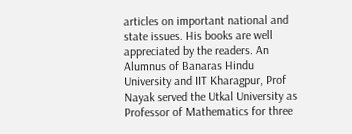articles on important national and state issues. His books are well appreciated by the readers. An Alumnus of Banaras Hindu University and IIT Kharagpur, Prof Nayak served the Utkal University as Professor of Mathematics for three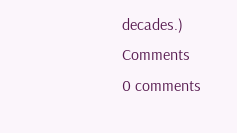decades.)
Comments
0 comments